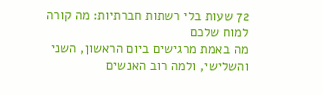72 שעות בלי רשתות חברתיות: מה קורה למוח שלכם
מה באמת מרגישים ביום הראשון, השני והשלישי, ולמה רוב האנשים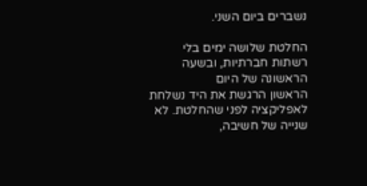נשברים ביום השני.

החלטת שלושה ימים בלי רשתות חברתיות, ובשעה הראשונה של היום
הראשון הרגשת את היד נשלחת לאפליקציה לפני שהחלטת. לא
שנייה של חשיבה,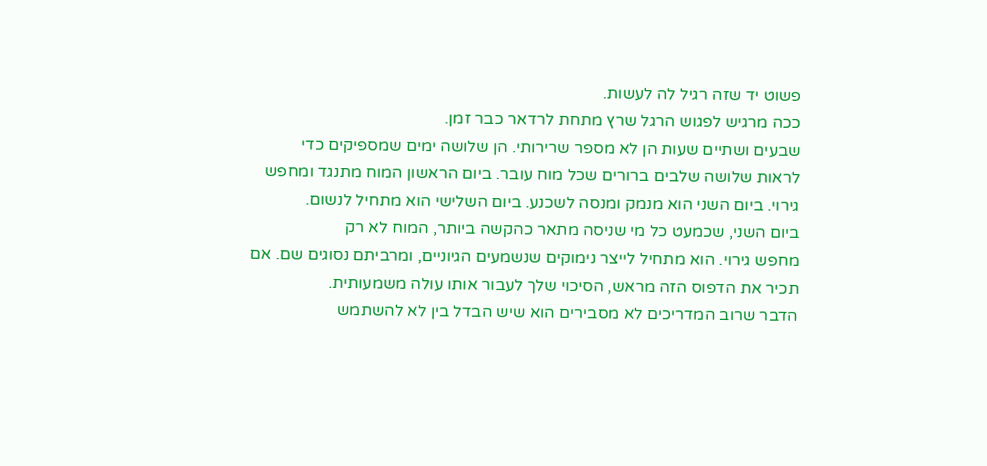פשוט יד שזה רגיל לה לעשות.
ככה מרגיש לפגוש הרגל שרץ מתחת לרדאר כבר זמן.
שבעים ושתיים שעות הן לא מספר שרירותי. הן שלושה ימים שמספיקים כדי
לראות שלושה שלבים ברורים שכל מוח עובר. ביום הראשון המוח מתנגד ומחפש
גירוי. ביום השני הוא מנמק ומנסה לשכנע. ביום השלישי הוא מתחיל לנשום.
ביום השני, שכמעט כל מי שניסה מתאר כהקשה ביותר, המוח לא רק
מחפש גירוי. הוא מתחיל לייצר נימוקים שנשמעים הגיוניים, ומרביתם נסוגים שם. אם
תכיר את הדפוס הזה מראש, הסיכוי שלך לעבור אותו עולה משמעותית.
הדבר שרוב המדריכים לא מסבירים הוא שיש הבדל בין לא להשתמש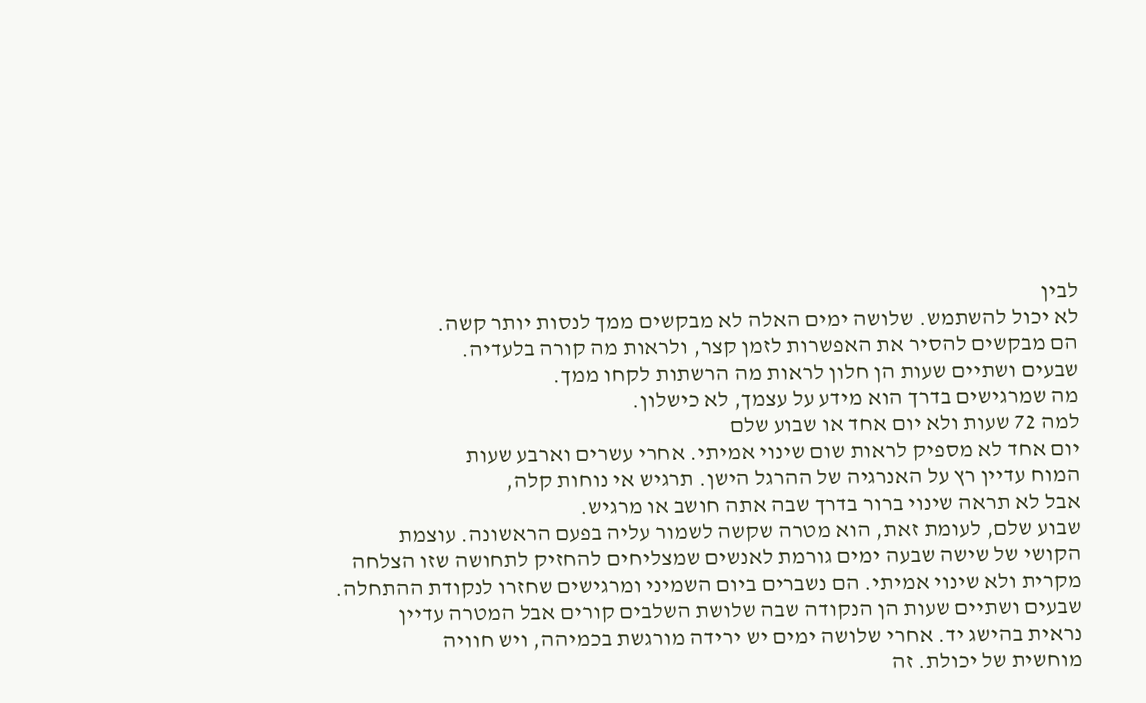לבין
לא יכול להשתמש. שלושה ימים האלה לא מבקשים ממך לנסות יותר קשה.
הם מבקשים להסיר את האפשרות לזמן קצר, ולראות מה קורה בלעדיה.
שבעים ושתיים שעות הן חלון לראות מה הרשתות לקחו ממך.
מה שמרגישים בדרך הוא מידע על עצמך, לא כישלון.
למה 72 שעות ולא יום אחד או שבוע שלם
יום אחד לא מספיק לראות שום שינוי אמיתי. אחרי עשרים וארבע שעות
המוח עדיין רץ על האנרגיה של ההרגל הישן. תרגיש אי נוחות קלה,
אבל לא תראה שינוי ברור בדרך שבה אתה חושב או מרגיש.
שבוע שלם, לעומת זאת, הוא מטרה שקשה לשמור עליה בפעם הראשונה. עוצמת
הקושי של שישה שבעה ימים גורמת לאנשים שמצליחים להחזיק לתחושה שזו הצלחה
מקרית ולא שינוי אמיתי. הם נשברים ביום השמיני ומרגישים שחזרו לנקודת ההתחלה.
שבעים ושתיים שעות הן הנקודה שבה שלושת השלבים קורים אבל המטרה עדיין
נראית בהישג יד. אחרי שלושה ימים יש ירידה מורגשת בכמיהה, ויש חוויה
מוחשית של יכולת. זה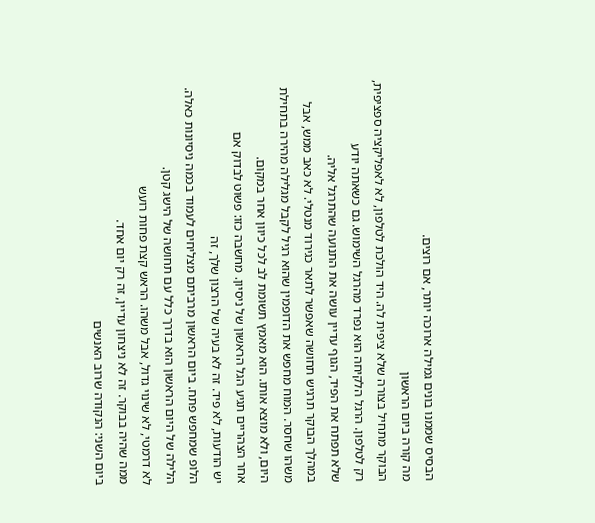הבסיס שממנו בונים גמילה ארוכה יותר, אם רוצים.
מה קורה ביום הראשון
הבוקר מתחיל בצורה שלא ציפית לה. היד הולכת לטלפון, לא לאפליקציה ספציפית,
רק לטלפון. הרגל הלקיחה הוא נפרד מהרגל השימוש. גם כשאתה יודע
שלא תפתח את הפיד, הגוף עדיין עושה את התנועה שהתרגל אליה.
במהלך הבוקר תרגיש תחושה שאפשר לתאר כגירוד מנטלי. לא כאב ממש, אבל
משהו שחסר. המוח מחפש את הדופמין שהוא רגיל לקבל מגלילה מהירה בתחילת
היום, ולא מוצא אותו. הוא מאמץ תשומת לב לכל כיוון אחר במקום.
אחר הצהריים תגיע הגל הראשון של ניסיון. מחשבה כזו: פשוט לבדוק אם
יש הודעות, לא פיד. זה לא בעיה של הרצון שלך, זה
הלופ שמחפש פתח. ביום הראשון מרביתם מצליחים לעמוד בכמה ניסיונות כאלה.
הלילה של היום הראשון הוא בדרך כלל עם תחושה של הישג קטן.
לא דרמטי, לא שינוי גדול, אבל משהו. הראש קצת פחות רועש
ממה שהיה בבוקר. זה לא ניצחון עדיין, זה רק יום אחד.
ביום השני: הנקודה שרוב האנשים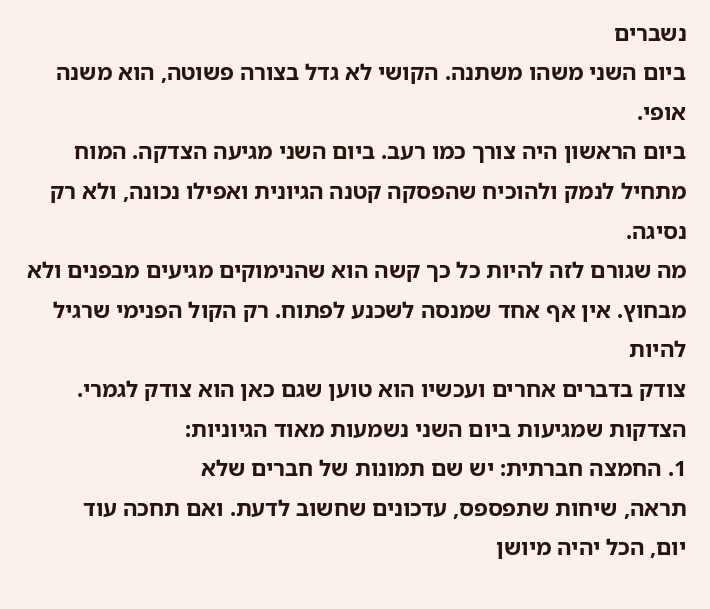נשברים
ביום השני משהו משתנה. הקושי לא גדל בצורה פשוטה, הוא משנה אופי.
ביום הראשון היה צורך כמו רעב. ביום השני מגיעה הצדקה. המוח
מתחיל לנמק ולהוכיח שהפסקה קטנה הגיונית ואפילו נכונה, ולא רק נסיגה.
מה שגורם לזה להיות כל כך קשה הוא שהנימוקים מגיעים מבפנים ולא
מבחוץ. אין אף אחד שמנסה לשכנע לפתוח. רק הקול הפנימי שרגיל להיות
צודק בדברים אחרים ועכשיו הוא טוען שגם כאן הוא צודק לגמרי.
הצדקות שמגיעות ביום השני נשמעות מאוד הגיוניות:
1. החמצה חברתית: יש שם תמונות של חברים שלא
תראה, שיחות שתפספס, עדכונים שחשוב לדעת. ואם תחכה עוד
יום, הכל יהיה מיושן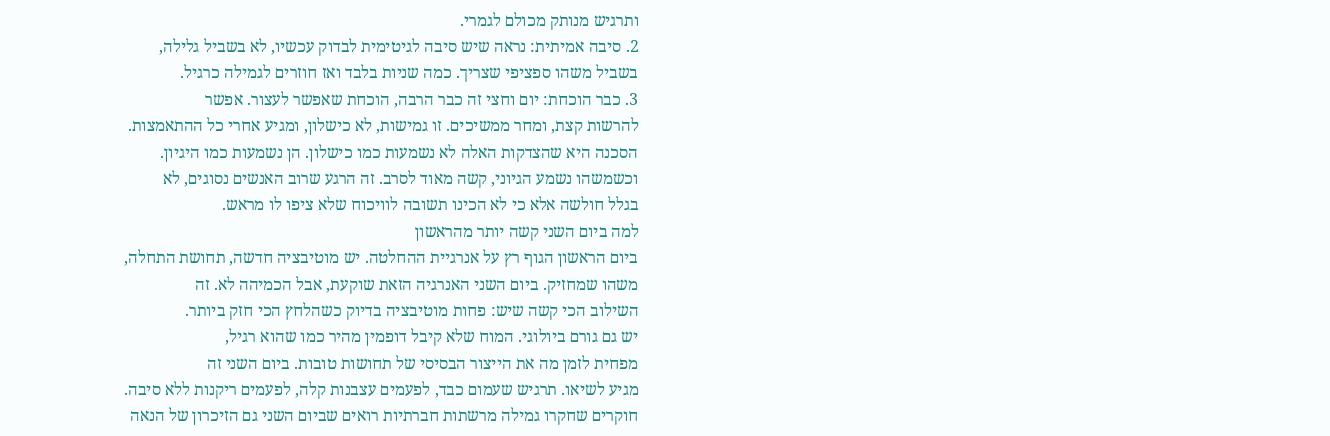ותרגיש מנותק מכולם לגמרי.
2. סיבה אמיתית: נראה שיש סיבה לגיטימית לבדוק עכשיו, לא בשביל גלילה,
בשביל משהו ספציפי שצריך. כמה שניות בלבד ואז חוזרים לגמילה כרגיל.
3. כבר הוכחת: יום וחצי זה כבר הרבה, הוכחת שאפשר לעצור. אפשר
להרשות קצת, ומחר ממשיכים. זו גמישות, לא כישלון, ומגיע אחרי כל ההתאמצות.
הסכנה היא שהצדקות האלה לא נשמעות כמו כישלון. הן נשמעות כמו היגיון.
וכשמשהו נשמע הגיוני, קשה מאוד לסרב. זה הרגע שרוב האנשים נסוגים, לא
בגלל חולשה אלא כי לא הכינו תשובה לוויכוח שלא ציפו לו מראש.
למה ביום השני קשה יותר מהראשון
ביום הראשון הגוף רץ על אנרגיית ההחלטה. יש מוטיבציה חדשה, תחושת התחלה,
משהו שמחזיק. ביום השני האנרגיה הזאת שוקעת, אבל הכמיהה לא. זה
השילוב הכי קשה שיש: פחות מוטיבציה בדיוק כשהלחץ הכי חזק ביותר.
יש גם גורם ביולוגי. המוח שלא קיבל דופמין מהיר כמו שהוא רגיל,
מפחית לזמן מה את הייצור הבסיסי של תחושות טובות. ביום השני זה
מגיע לשיאו. תרגיש שעמום כבד, לפעמים עצבנות קלה, לפעמים ריקנות ללא סיבה.
חוקרים שחקרו גמילה מרשתות חברתיות רואים שביום השני גם הזיכרון של הנאה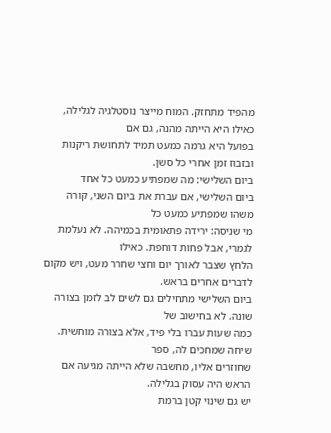מהפיד מתחזק. המוח מייצר נוסטלגיה לגלילה, כאילו היא הייתה מהנה, גם אם
בפועל היא גרמה כמעט תמיד לתחושת ריקנות ובזבוז זמן אחרי כל סשן.
ביום השלישי: מה שמפתיע כמעט כל אחד
ביום השלישי, אם עברת את ביום השני, קורה משהו שמפתיע כמעט כל
מי שניסה: ירידה פתאומית בכמיהה. לא נעלמת לגמרי, אבל פחות דוחפת. כאילו
הלחץ שצבר לאורך יום וחצי שחרר מעט, ויש מקום לדברים אחרים בראש.
ביום השלישי מתחילים גם לשים לב לזמן בצורה שונה. לא בחישוב של
כמה שעות עברו בלי פיד, אלא בצורה מוחשית. שיחה שמחכים לה, ספר
שחוזרים אליו, מחשבה שלא הייתה מגיעה אם הראש היה עסוק בגלילה.
יש גם שינוי קטן ברמת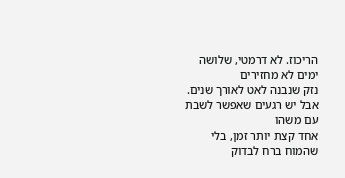הריכוז. לא דרמטי, שלושה ימים לא מחזירים
נזק שנבנה לאט לאורך שנים. אבל יש רגעים שאפשר לשבת עם משהו
אחד קצת יותר זמן, בלי שהמוח ברח לבדוק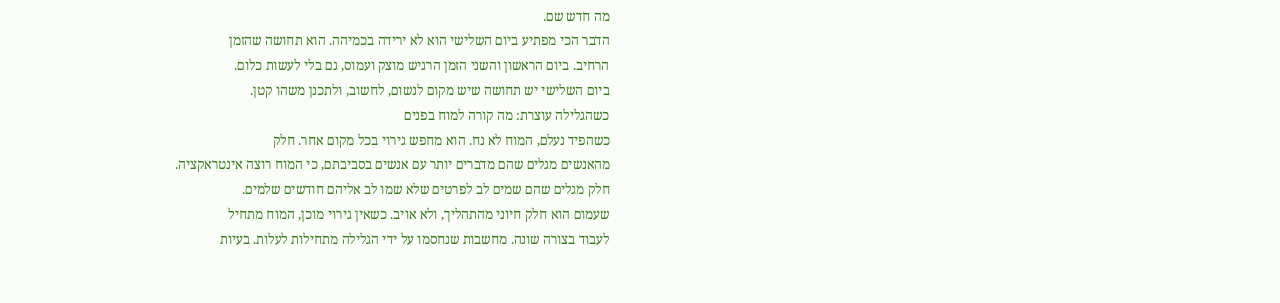מה חדש שם.
הדבר הכי מפתיע ביום השלישי הוא לא ירידה בכמיהה. הוא תחושה שהזמן
הרחיב. ביום הראשון והשני הזמן הרגיש מוצק ועמוס, גם בלי לעשות כלום.
ביום השלישי יש תחושה שיש מקום לנשום, לחשוב, ולתכנן משהו קטן.
כשהגלילה עוצרת: מה קורה למוח בפנים
כשהפיד נעלם, המוח לא נח. הוא מחפש גירוי בכל מקום אחר. חלק
מהאנשים מגלים שהם מדברים יותר עם אנשים בסביבתם, כי המוח רוצה אינטראקציה.
חלק מגלים שהם שמים לב לפרטים שלא שמו לב אליהם חודשים שלמים.
שעמום הוא חלק חיוני מהתהליך, ולא אויב. כשאין גירוי מוכן, המוח מתחיל
לעבוד בצורה שונה. מחשבות שנחסמו על ידי הגלילה מתחילות לעלות. בעיות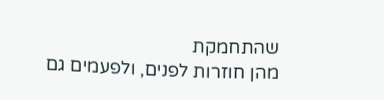שהתחמקת
מהן חוזרות לפנים, ולפעמים גם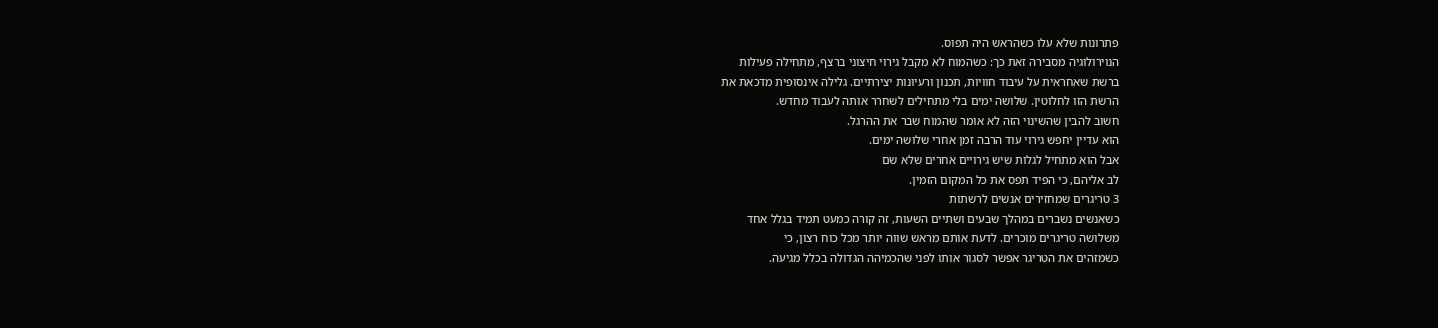פתרונות שלא עלו כשהראש היה תפוס.
הנוירולוגיה מסבירה זאת כך: כשהמוח לא מקבל גירוי חיצוני ברצף, מתחילה פעילות
ברשת שאחראית על עיבוד חוויות, תכנון ורעיונות יצירתיים. גלילה אינסופית מדכאת את
הרשת הזו לחלוטין. שלושה ימים בלי מתחילים לשחרר אותה לעבוד מחדש.
חשוב להבין שהשינוי הזה לא אומר שהמוח שבר את ההרגל.
הוא עדיין יחפש גירוי עוד הרבה זמן אחרי שלושה ימים.
אבל הוא מתחיל לגלות שיש גירויים אחרים שלא שם
לב אליהם, כי הפיד תפס את כל המקום הזמין.
3 טריגרים שמחזירים אנשים לרשתות
כשאנשים נשברים במהלך שבעים ושתיים השעות, זה קורה כמעט תמיד בגלל אחד
משלושה טריגרים מוכרים. לדעת אותם מראש שווה יותר מכל כוח רצון, כי
כשמזהים את הטריגר אפשר לסגור אותו לפני שהכמיהה הגדולה בכלל מגיעה.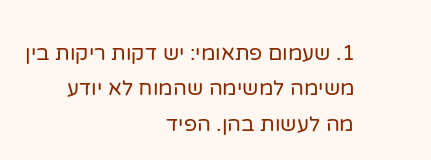1. שעמום פתאומי: יש דקות ריקות בין משימה למשימה שהמוח לא יודע
מה לעשות בהן. הפיד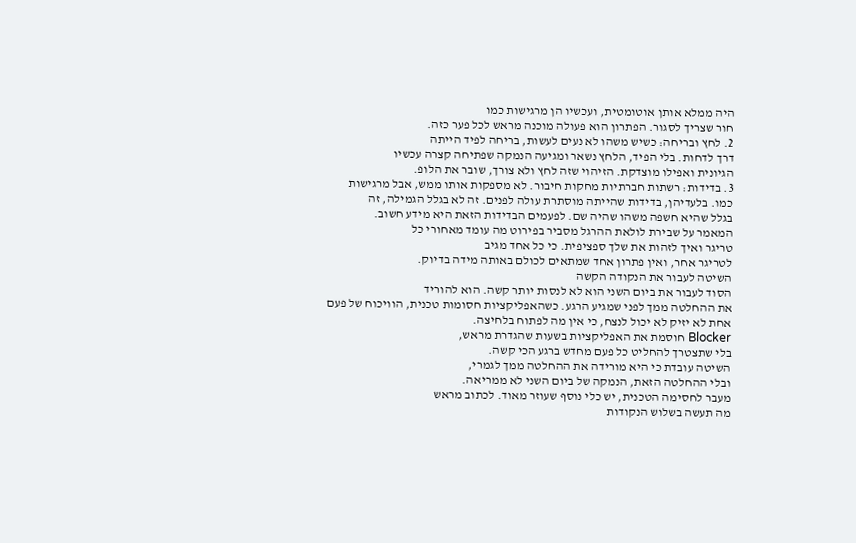היה ממלא אותן אוטומטית, ועכשיו הן מרגישות כמו
חור שצריך לסגור. הפתרון הוא פעולה מוכנה מראש לכל פער כזה.
2. לחץ ובריחה: כשיש משהו לא נעים לעשות, בריחה לפיד הייתה
דרך לדחות. בלי הפיד, הלחץ נשאר ומגיעה הנמקה שפתיחה קצרה עכשיו
הגיונית ואפילו מוצדקת. הזיהוי שזה לחץ ולא צורך, שובר את הלופ.
3. בדידות: רשתות חברתיות מחקות חיבור. לא מספקות אותו ממש, אבל מרגישות
כמו. בלעדיהן, בדידות שהייתה מוסתרת עולה לפנים. זה לא בגלל הגמילה, זה
בגלל שהיא חשפה משהו שהיה שם. לפעמים הבדידות הזאת היא מידע חשוב.
המאמר על שבירת לולאת ההרגל מסביר בפירוט מה עומד מאחורי כל
טריגר ואיך לזהות את שלך ספציפית. כי כל אחד מגיב
לטריגר אחר, ואין פתרון אחד שמתאים לכולם באותה מידה בדיוק.
השיטה לעבור את הנקודה הקשה
הסוד לעבור את ביום השני הוא לא לנסות יותר קשה. הוא להוריד
את ההחלטה ממך לפני שמגיע הרגע. כשהאפליקציות חסומות טכנית, הוויכוח של פעם
אחת לא יזיק לא יכול לנצח, כי אין מה לפתוח בלחיצה.
Blocker חוסמת את האפליקציות בשעות שהגדרת מראש,
בלי שתצטרך להחליט כל פעם מחדש ברגע הכי קשה.
השיטה עובדת כי היא מורידה את ההחלטה ממך לגמרי,
ובלי ההחלטה הזאת, הנמקה של ביום השני לא ממריאה.
מעבר לחסימה הטכנית, יש כלי נוסף שעוזר מאוד. לכתוב מראש
מה תעשה בשלוש הנקודות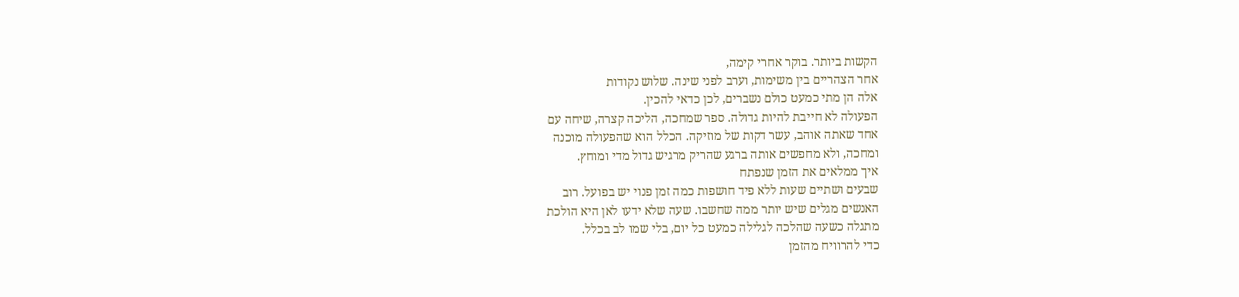הקשות ביותר. בוקר אחרי קימה,
אחר הצהריים בין משימות, וערב לפני שינה. שלוש נקודות
אלה הן מתי כמעט כולם נשברים, לכן כדאי להכין.
הפעולה לא חייבת להיות גדולה. ספר שמחכה, הליכה קצרה, שיחה עם
אחד שאתה אוהב, עשר דקות של מוזיקה. הכלל הוא שהפעולה מוכנה
ומחכה, ולא מחפשים אותה ברגע שהריק מרגיש גדול מדי ומוחץ.
איך ממלאים את הזמן שנפתח
שבעים ושתיים שעות ללא פיד חושפות כמה זמן פנוי יש בפועל. רוב
האנשים מגלים שיש יותר ממה שחשבו. שעה שלא ידעו לאן היא הולכת
מתגלה כשעה שהלכה לגלילה כמעט כל יום, בלי שמו לב בכלל.
כדי להרוויח מהזמן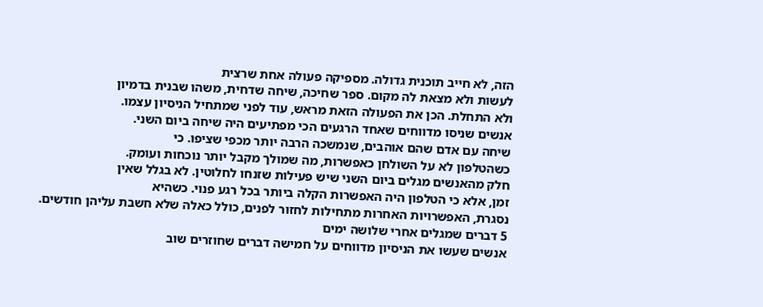הזה, לא חייב תוכנית גדולה. מספיקה פעולה אחת שרצית
לעשות ולא מצאת לה מקום. ספר שחיכה, שיחה שדחית, משהו שבנית בדמיון
ולא התחלת. הכן את הפעולה הזאת מראש, עוד לפני שמתחיל הניסיון עצמו.
אנשים שניסו מדווחים שאחד הרגעים הכי מפתיעים היה שיחה ביום השני.
שיחה עם אדם שהם אוהבים, שנמשכה הרבה יותר מכפי שציפו. כי
כשהטלפון לא על השולחן כאפשרות, מה שמולך מקבל יותר נוכחות ועומק.
חלק מהאנשים מגלים ביום השני שיש פעילות שזנחו לחלוטין. לא בגלל שאין
זמן, אלא כי הטלפון היה האפשרות הקלה ביותר בכל רגע פנוי. כשהיא
נסגרת, האפשרויות האחרות מתחילות לחזור לפנים, כולל כאלה שלא חשבת עליהן חודשים.
5 דברים שמגלים אחרי שלושה ימים
אנשים שעשו את הניסיון מדווחים על חמישה דברים שחוזרים שוב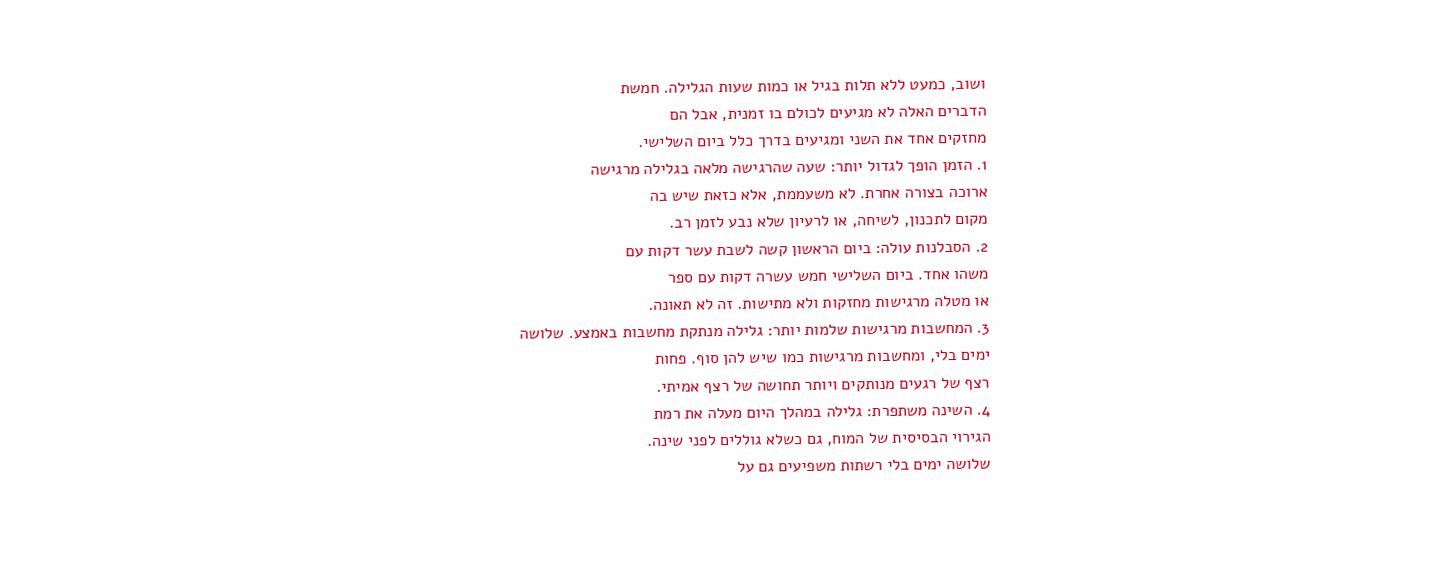ושוב, כמעט ללא תלות בגיל או כמות שעות הגלילה. חמשת
הדברים האלה לא מגיעים לכולם בו זמנית, אבל הם
מחזקים אחד את השני ומגיעים בדרך כלל ביום השלישי.
1. הזמן הופך לגדול יותר: שעה שהרגישה מלאה בגלילה מרגישה
ארוכה בצורה אחרת. לא משעממת, אלא כזאת שיש בה
מקום לתכנון, לשיחה, או לרעיון שלא נבע לזמן רב.
2. הסבלנות עולה: ביום הראשון קשה לשבת עשר דקות עם
משהו אחד. ביום השלישי חמש עשרה דקות עם ספר
או מטלה מרגישות מחזקות ולא מתישות. זה לא תאונה.
3. המחשבות מרגישות שלמות יותר: גלילה מנתקת מחשבות באמצע. שלושה
ימים בלי, ומחשבות מרגישות כמו שיש להן סוף. פחות
רצף של רגעים מנותקים ויותר תחושה של רצף אמיתי.
4. השינה משתפרת: גלילה במהלך היום מעלה את רמת
הגירוי הבסיסית של המוח, גם כשלא גוללים לפני שינה.
שלושה ימים בלי רשתות משפיעים גם על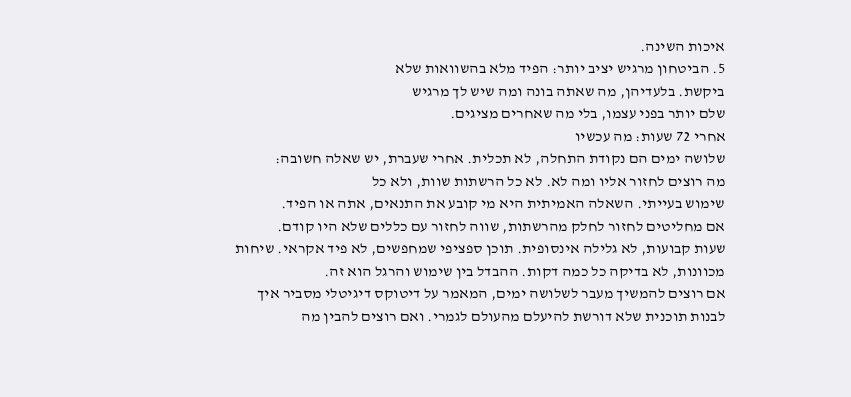איכות השינה.
5. הביטחון מרגיש יציב יותר: הפיד מלא בהשוואות שלא
ביקשת. בלעדיהן, מה שאתה בונה ומה שיש לך מרגיש
שלם יותר בפני עצמו, בלי מה שאחרים מציגים.
אחרי 72 שעות: מה עכשיו
שלושה ימים הם נקודת התחלה, לא תכלית. אחרי שעברת, יש שאלה חשובה:
מה רוצים לחזור אליו ומה לא. לא כל הרשתות שוות, ולא כל
שימוש בעייתי. השאלה האמיתית היא מי קובע את התנאים, אתה או הפיד.
אם מחליטים לחזור לחלק מהרשתות, שווה לחזור עם כללים שלא היו קודם.
שעות קבועות, לא גלילה אינסופית. תוכן ספציפי שמחפשים, לא פיד אקראי. שיחות
מכוונות, לא בדיקה כל כמה דקות. ההבדל בין שימוש והרגל הוא זה.
אם רוצים להמשיך מעבר לשלושה ימים, המאמר על דיטוקס דיגיטלי מסביר איך
לבנות תוכנית שלא דורשת להיעלם מהעולם לגמרי. ואם רוצים להבין מה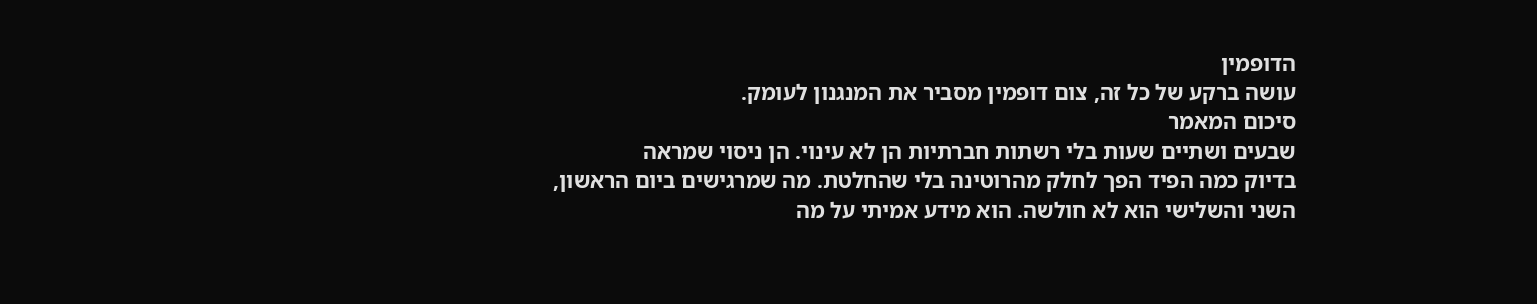הדופמין
עושה ברקע של כל זה, צום דופמין מסביר את המנגנון לעומק.
סיכום המאמר
שבעים ושתיים שעות בלי רשתות חברתיות הן לא עינוי. הן ניסוי שמראה
בדיוק כמה הפיד הפך לחלק מהרוטינה בלי שהחלטת. מה שמרגישים ביום הראשון,
השני והשלישי הוא לא חולשה. הוא מידע אמיתי על מה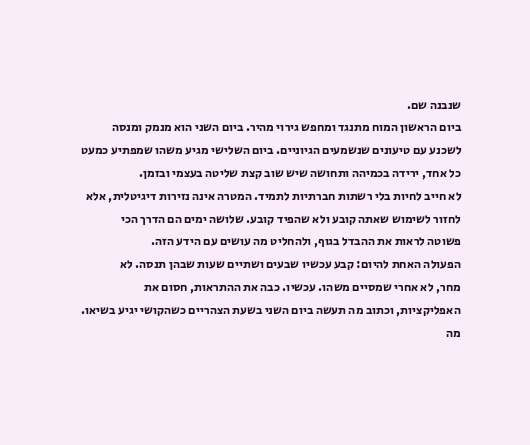שנבנה שם.
ביום הראשון המוח מתנגד ומחפש גירוי מהיר. ביום השני הוא מנמק ומנסה
לשכנע עם טיעונים שנשמעים הגיוניים. ביום השלישי מגיע משהו שמפתיע כמעט
כל אחד, ירידה בכמיהה ותחושה שיש שוב קצת שליטה בעצמי ובזמן.
לא חייב לחיות בלי רשתות חברתיות לתמיד. המטרה אינה נזירות דיגיטלית, אלא
לחזור לשימוש שאתה קובע ולא שהפיד קובע. שלושה ימים הם הדרך הכי
פשוטה לראות את ההבדל בגוף, ולהחליט מה עושים עם הידע הזה.
הפעולה האחת להיום: קבע עכשיו שבעים ושתיים שעות שבהן תנסה. לא
מחר, לא אחרי שמסיים משהו. עכשיו. כבה את ההתראות, חסום את
האפליקציות, וכתוב מה תעשה ביום השני בשעת הצהריים כשהקושי יגיע בשיאו.
מה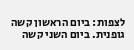לצפות: ביום הראשון קשה גופנית. ביום השני קשה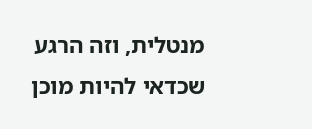מנטלית, וזה הרגע
שכדאי להיות מוכן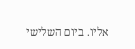אליו. ביום השלישי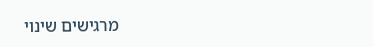מרגישים שינוי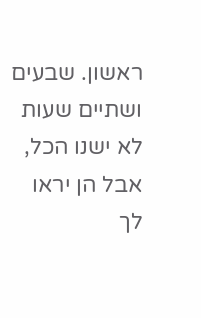ראשון. שבעים ושתיים שעות
לא ישנו הכל, אבל הן יראו לך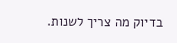בדיוק מה צריך לשנות.